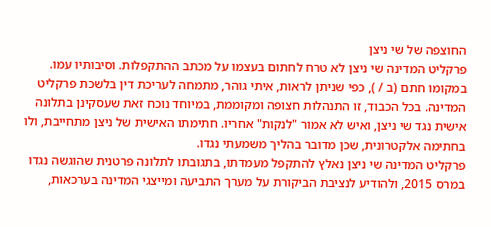החוצפה של שי ניצן
פרקליט המדינה שי ניצן לא טרח לחתום בעצמו על מכתב ההתקפלות. וסיבותיו עמו. במקומו חתם (ב / ), כפי שניתן לראות, איתי גוהר, מתמחה לעריכת דין בלשכת פרקליט המדינה. בכל הכבוד, זו התנהלות חצופה ומקוממת, במיוחד נוכח זאת שעסקינן בתלונה אישית נגד שי ניצן, ואיש לא אמור "לנקות" אחריו. חתימתו האישית של ניצן מתחייבת, ולו בחתימה אלקטרונית, שכן מדובר בהליך משמעתי נגדו.
פרקליט המדינה שי ניצן נאלץ להתקפל מעמדתו, בתגובתו לתלונה פרטנית שהוגשה נגדו במרס 2015, ולהודיע לנציבת הביקורת על מערך התביעה ומייצגי המדינה בערכאות,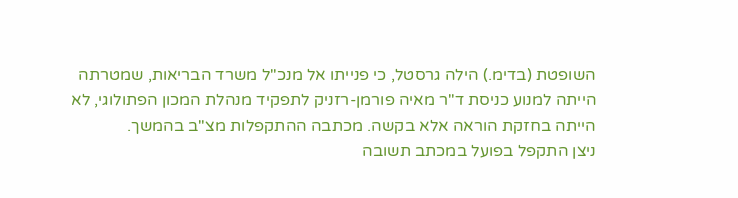השופטת (בדימ.) הילה גרסטל, כי פנייתו אל מנכ"ל משרד הבריאות, שמטרתה הייתה למנוע כניסת ד"ר מאיה פורמן-רזניק לתפקיד מנהלת המכון הפתולוגי, לא הייתה בחזקת הוראה אלא בקשה. מכתבה ההתקפלות מצ"ב בהמשך.
ניצן התקפל בפועל במכתב תשובה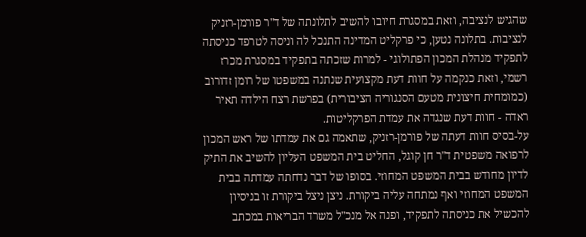שהגיש לנציבה, וזאת במסגרת חיובו להשיב לתלונתה של ד"ר פורמן-רזניק לנציבות. בתלונה נטען, כי פרקליט המדינה התנכל לה וניסה לטרפד כניסתה לתפקיד מנהלת המכון הפתולוגי - למרות שזכתה בתפקיד במסגרת מכרז רשמי, וזאת כנקמה על חוות דעת מקצועית שנתנה במשפטו של רומן זדורוב (כמומחית חיצונית מטעם הסנגוריה הציבורית) בפרשת רצח הילדה תאיר ראדה - חוות דעת שנגדה את עמדת הפרקליטות.
על-בסיס חוות דעתה של פורמן-רזניק, שתאמה גם את עמדתו של ראש המכון לרפואה משפטית ד"ר חן קוגל, החליט בית המשפט העליון להשיב את התיק לדיון מחודש בבית המשפט המחוזי. בסופו של דבר נדחתה עמדתה בבית המשפט המחוזי ואף נמתחה עליה ביקורת. ניצן ניצל ביקורת זו בניסיון להכשיל את כניסתה לתפקיד, ופנה אל מנכ"ל משרד הבריאות במכתב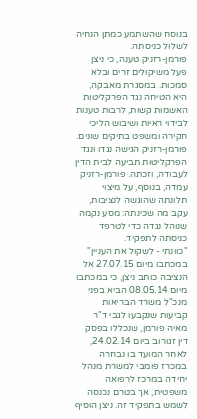בנוסח שהשתמע כמתן הנחיה לשלול כניסתה.
פורמן-רזניק טענה, כי ניצן פעל משיקולים זרים ובלא סמכות. במסגרת מאבקה, היא הטיחה נגד הפרקליטות האשמות קשות, לרבות טענות לבידוי ראיות ושיבוש הליכי חקירה ומשפט בתיקים שונים. פורמן-רזניק הגישה נגדו ונגד הפרקליטות תביעה לבית הדין לעבודה, וזכתה. פורמן-רזניק עמדה, בנוסף, על מיצוי תלונתה שהוגשה לנציבות, עקב מה שכינתה: מסע נקמה שנוהל נגדה כדי לטרפד כניסתה לתפקיד.
"כוונתי - לשקול את העניין"
במכתבו מיום 27.07.15 אל הנציבה כותב ניצן, כי במכתבו מיום 08.05.14 הביא בפני מנכ"ל משרד הבריאות קביעות שנקבעו לגבי ד"ר מאיה פורמן, שנכללו בפסק דין זגורוב ביום 24.02.14, לאחר המועד בו נבחרה במכרז פומבי למשרת מנהל יחידה במרכז לרפואה משפטית, אך בטרם נכנסה לשמש בתפקיד זה. ניצן הוסיף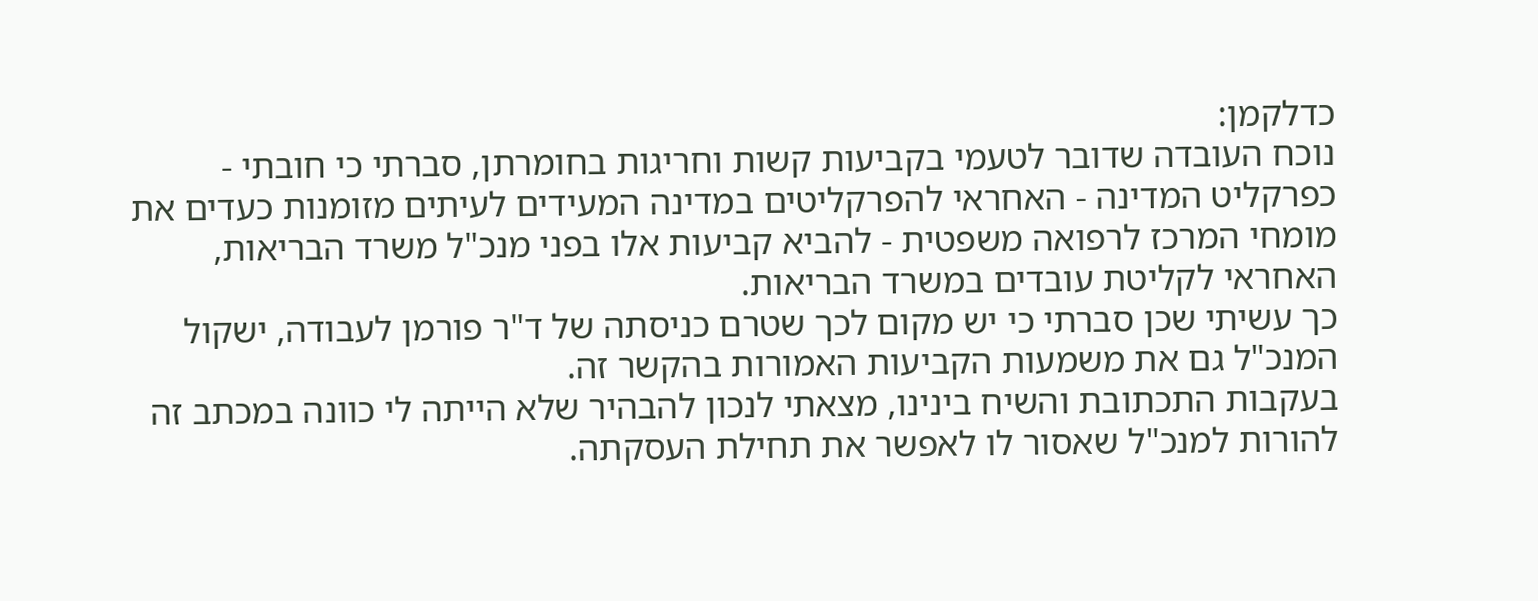כדלקמן:
נוכח העובדה שדובר לטעמי בקביעות קשות וחריגות בחומרתן, סברתי כי חובתי - כפרקליט המדינה - האחראי להפרקליטים במדינה המעידים לעיתים מזומנות כעדים את מומחי המרכז לרפואה משפטית - להביא קביעות אלו בפני מנכ"ל משרד הבריאות, האחראי לקליטת עובדים במשרד הבריאות.
כך עשיתי שכן סברתי כי יש מקום לכך שטרם כניסתה של ד"ר פורמן לעבודה, ישקול המנכ"ל גם את משמעות הקביעות האמורות בהקשר זה.
בעקבות התכתובת והשיח בינינו, מצאתי לנכון להבהיר שלא הייתה לי כוונה במכתב זה להורות למנכ"ל שאסור לו לאפשר את תחילת העסקתה.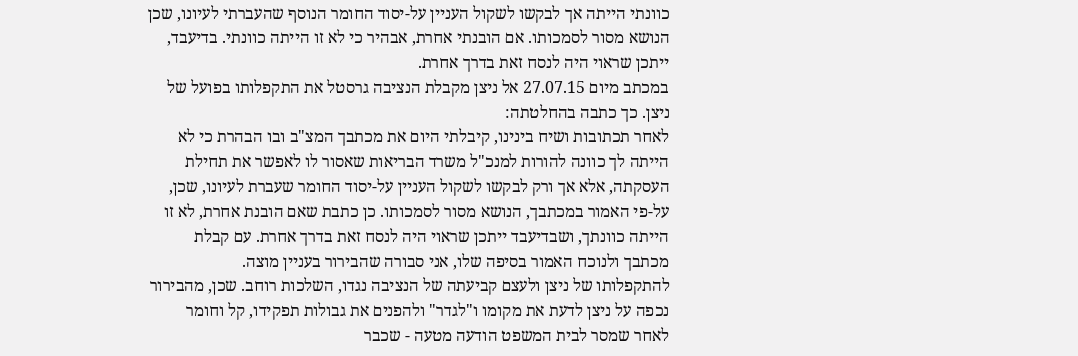כוונתי הייתה אך לבקשו לשקול העניין על-יסוד החומר הנוסף שהעברתי לעיונו, שכן הנושא מסור לסמכותו. אם הובנתי אחרת, אבהיר כי לא זו הייתה כוונתי. בדיעבד, ייתכן שראוי היה לנסח זאת בדרך אחרת.
במכתב מיום 27.07.15 אל ניצן מקבלת הנציבה גרסטל את התקפלותו בפועל של ניצן. כך כתבה בהחלטתה:
לאחר תכתובות ושיח בינינו, קיבלתי היום את מכתבך המצ"ב ובו הבהרת כי לא הייתה לך כוונה להורות למנכ"ל משרד הבריאות שאסור לו לאפשר את תחילת העסקתה, אלא אך ורק לבקשו לשקול העניין על-יסוד החומר שעברת לעיונו, שכן, על-פי האמור במכתבך, הנושא מסור לסמכותו. כן כתבת שאם הובנת אחרת, לא זו הייתה כוונתך, ושבדיעבד ייתכן שראוי היה לנסח זאת בדרך אחרת. עם קבלת מכתבך ולנוכח האמור בסיפה שלו, אני סבורה שהבירור בעניין מוצה.
להתקפלותו של ניצן ולעצם קביעתה של הנציבה נגדו, השלכות רוחב. שכן, מהבירור נכפה על ניצן לדעת את מקומו ו"לגדר" ולהפנים את גבולות תפקידו, קל וחומר לאחר שמסר לבית המשפט הודעה מטעה - שכבר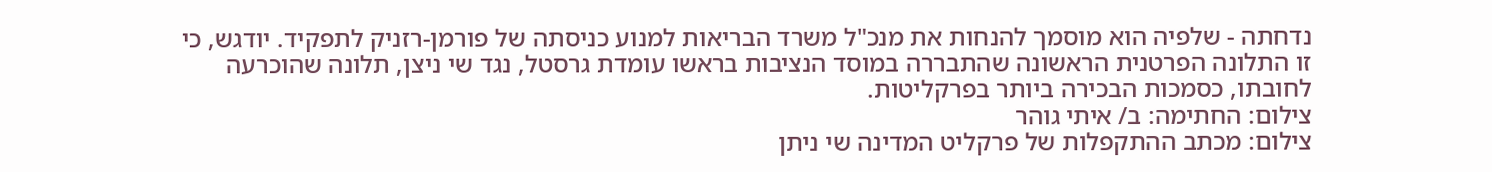נדחתה - שלפיה הוא מוסמך להנחות את מנכ"ל משרד הבריאות למנוע כניסתה של פורמן-רזניק לתפקיד. יודגש, כי זו התלונה הפרטנית הראשונה שהתבררה במוסד הנציבות בראשו עומדת גרסטל, נגד שי ניצן, תלונה שהוכרעה לחובתו, כסמכות הבכירה ביותר בפרקליטות.
צילום: החתימה: ב/ איתי גוהר
צילום: מכתב ההתקפלות של פרקליט המדינה שי ניתן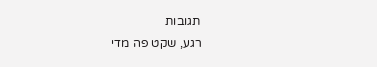תגובות
רגע, שקט פה מדי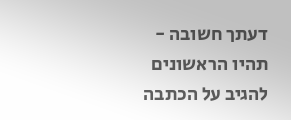דעתך חשובה - תהיו הראשונים להגיב על הכתבה